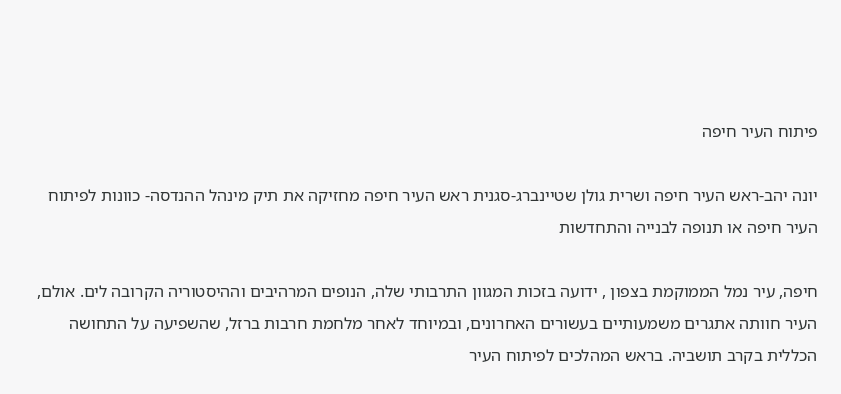פיתוח העיר חיפה

יונה יהב-ראש העיר חיפה ושרית גולן שטיינברג-סגנית ראש העיר חיפה מחזיקה את תיק מינהל ההנדסה- כוונות לפיתוח העיר חיפה או תנופה לבנייה והתחדשות

חיפה, עיר נמל הממוקמת בצפון , ידועה בזכות המגוון התרבותי שלה, הנופים המרהיבים וההיסטוריה הקרובה לים. אולם, העיר חוותה אתגרים משמעותיים בעשורים האחרונים, ובמיוחד לאחר מלחמת חרבות ברזל, שהשפיעה על התחושה הכללית בקרב תושביה. בראש המהלכים לפיתוח העיר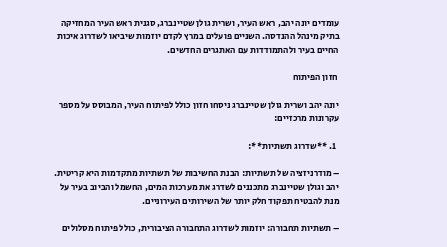עומדים יונה יהב, ראש העיר, ושרית גולן שטיינברג, סגנית ראש העיר המחזיקה בתיק מינהל ההנדסה. השניים פועלים במרץ לקדם יוזמות שיביאו לשדרוג איכות החיים בעיר ולהתמודדות עם האתגרים החדשים.

 חזון הפיתוח

יונה יהב ושרית גולן שטיינברג ניסחו חזון כולל לפיתוח העיר, המבוסס על מספר עקרונות מרכזיים:

  1. **שדרוג תשתיות**:

– מודרניזציה של תשתיות: הבנת החשיבות של תשתיות מתקדמות היא קריטית. יהב וגולן שטיינברג מתכננים לשדרג את מערכות המים, החשמל והביוב בעיר על מנת להבטיח תפקוד חלק יותר של השירותים העירוניים.

– תשתיות תחבורה: יוזמות לשדרוג התחבורה הציבורית, כולל פיתוח מסלולים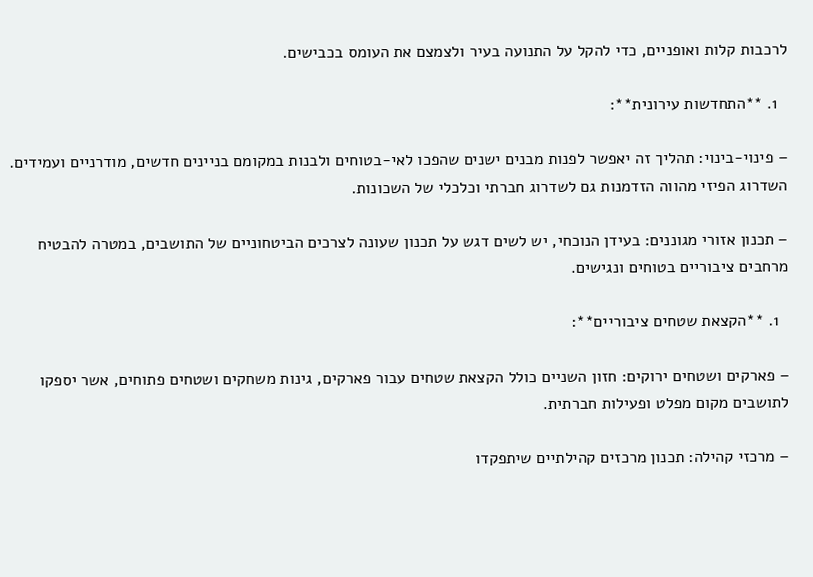לרכבות קלות ואופניים, כדי להקל על התנועה בעיר ולצמצם את העומס בכבישים.

  1. **התחדשות עירונית**:

– פינוי-בינוי: תהליך זה יאפשר לפנות מבנים ישנים שהפכו לאי-בטוחים ולבנות במקומם בניינים חדשים, מודרניים ועמידים. השדרוג הפיזי מהווה הזדמנות גם לשדרוג חברתי וכלכלי של השכונות.

– תכנון אזורי מגוננים: בעידן הנוכחי, יש לשים דגש על תכנון שעונה לצרכים הביטחוניים של התושבים, במטרה להבטיח מרחבים ציבוריים בטוחים ונגישים.

  1. **הקצאת שטחים ציבוריים**:

– פארקים ושטחים ירוקים: חזון השניים כולל הקצאת שטחים עבור פארקים, גינות משחקים ושטחים פתוחים, אשר יספקו לתושבים מקום מפלט ופעילות חברתית.

– מרכזי קהילה: תכנון מרכזים קהילתיים שיתפקדו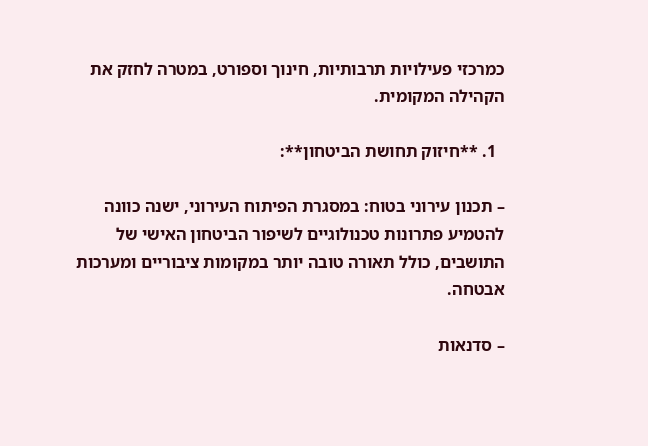כמרכזי פעילויות תרבותיות, חינוך וספורט, במטרה לחזק את הקהילה המקומית.

  1. **חיזוק תחושת הביטחון**:

– תכנון עירוני בטוח: במסגרת הפיתוח העירוני, ישנה כוונה להטמיע פתרונות טכנולוגיים לשיפור הביטחון האישי של התושבים, כולל תאורה טובה יותר במקומות ציבוריים ומערכות אבטחה.

– סדנאות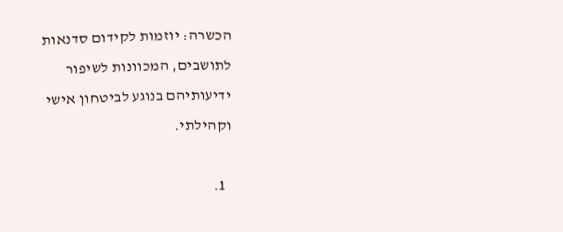הכשרה: יוזמות לקידום סדנאות לתושבים, המכוונות לשיפור ידיעותיהם בנוגע לביטחון אישי וקהילתי.

  1.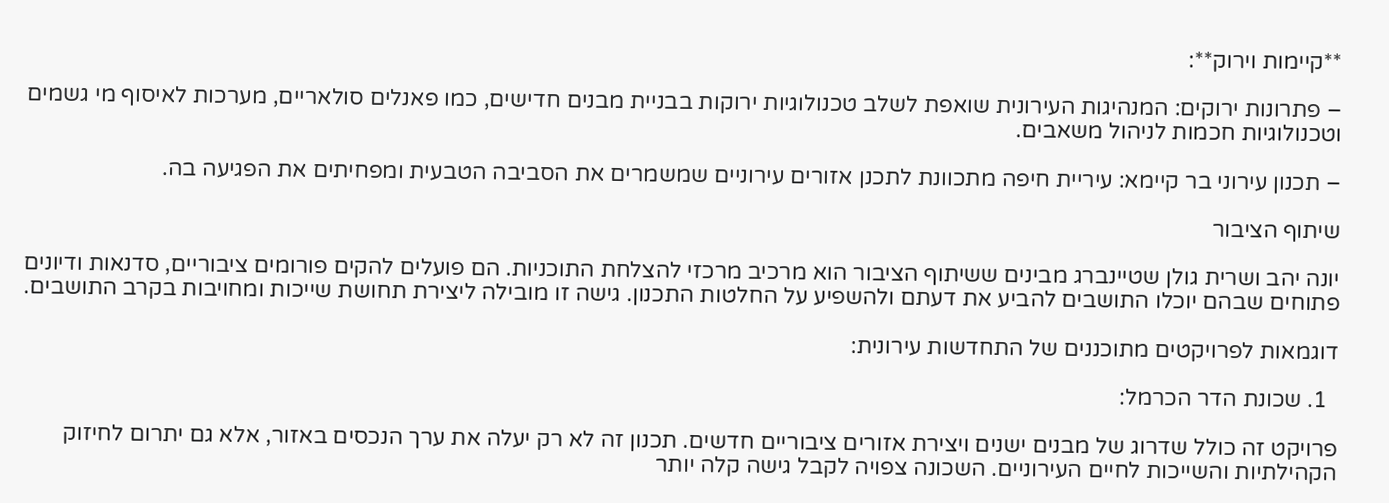**קיימות וירוק**:

– פתרונות ירוקים: המנהיגות העירונית שואפת לשלב טכנולוגיות ירוקות בבניית מבנים חדישים, כמו פאנלים סולאריים, מערכות לאיסוף מי גשמים וטכנולוגיות חכמות לניהול משאבים.

– תכנון עירוני בר קיימא: עיריית חיפה מתכוונת לתכנן אזורים עירוניים שמשמרים את הסביבה הטבעית ומפחיתים את הפגיעה בה.

שיתוף הציבור

יונה יהב ושרית גולן שטיינברג מבינים ששיתוף הציבור הוא מרכיב מרכזי להצלחת התוכניות. הם פועלים להקים פורומים ציבוריים, סדנאות ודיונים פתוחים שבהם יוכלו התושבים להביע את דעתם ולהשפיע על החלטות התכנון. גישה זו מובילה ליצירת תחושת שייכות ומחויבות בקרב התושבים.

דוגמאות לפרויקטים מתוכננים של התחדשות עירונית:

  1. שכונת הדר הכרמל:

פרויקט זה כולל שדרוג של מבנים ישנים ויצירת אזורים ציבוריים חדשים. תכנון זה לא רק יעלה את ערך הנכסים באזור, אלא גם יתרום לחיזוק הקהילתיות והשייכות לחיים העירוניים. השכונה צפויה לקבל גישה קלה יותר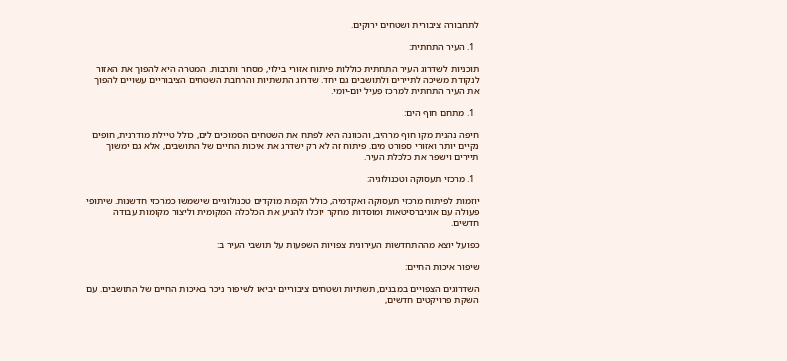לתחבורה ציבורית ושטחים ירוקים.

  1. העיר התחתית:

תוכניות לשדרוג העיר התחתית כוללות פיתוח אזורי בילוי, מסחר ותרבות. המטרה היא להפוך את האזור לנקודת משיכה לתיירים ולתושבים גם יחד. שדרוג התשתיות והרחבת השטחים הציבוריים עשויים להפוך את העיר התחתית למרכז פעיל יום-יומי.

  1. מתחם חוף הים:

חיפה נהנית מקו חוף מרהיב, והכוונה היא לפתח את השטחים הסמוכים לים, כולל טיילת מודרנית, חופים נקיים יותר ואזורי ספורט מים. פיתוח זה לא רק ישדרג את איכות החיים של התושבים, אלא גם ימשוך תיירים וישפר את כלכלת העיר.

  1. מרכזי תעסוקה וטכנולוגיה:

יוזמות לפיתוח מרכזי תעסוקה ואקדמיה, כולל הקמת מוקדים טכנולוגיים שישמשו כמרכזי חדשנות. שיתופי פעולה עם אוניברסיטאות ומוסדות מחקר יוכלו להניע את הכלכלה המקומית וליצור מקומות עבודה חדשים.

כפועל יוצא מההתחדשות העירונית צפויות השפעות על תושבי העיר ב:

שיפור איכות החיים:

השדרוגים הצפויים במבנים, תשתיות ושטחים ציבוריים יביאו לשיפור ניכר באיכות החיים של התושבים. עם השקת פרויקטים חדשים,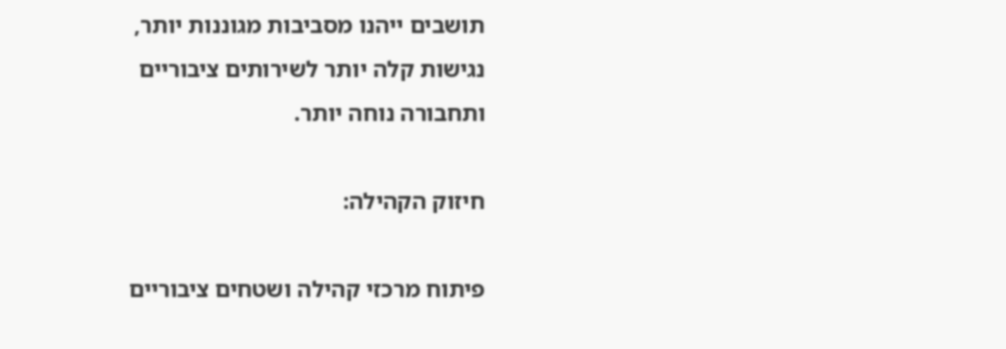תושבים ייהנו מסביבות מגוננות יותר, נגישות קלה יותר לשירותים ציבוריים ותחבורה נוחה יותר.

חיזוק הקהילה:

פיתוח מרכזי קהילה ושטחים ציבוריים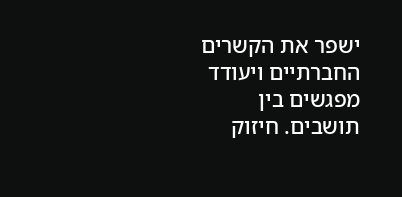ישפר את הקשרים החברתיים ויעודד מפגשים בין תושבים. חיזוק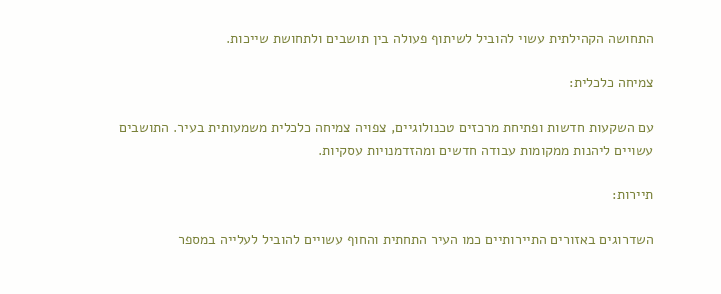התחושה הקהילתית עשוי להוביל לשיתוף פעולה בין תושבים ולתחושת שייכות.

צמיחה כלכלית:

עם השקעות חדשות ופתיחת מרכזים טכנולוגיים, צפויה צמיחה כלכלית משמעותית בעיר. התושבים עשויים ליהנות ממקומות עבודה חדשים ומהזדמנויות עסקיות.

תיירות:

השדרוגים באזורים התיירותיים כמו העיר התחתית והחוף עשויים להוביל לעלייה במספר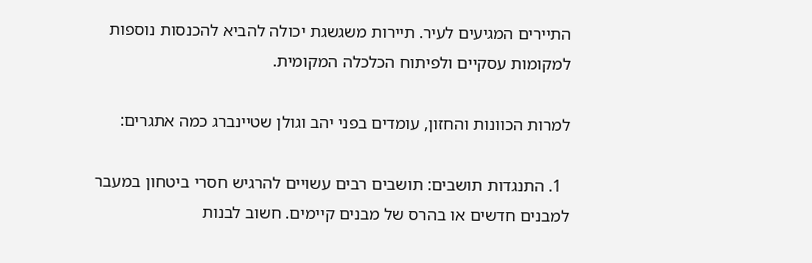התיירים המגיעים לעיר. תיירות משגשגת יכולה להביא להכנסות נוספות למקומות עסקיים ולפיתוח הכלכלה המקומית.

למרות הכוונות והחזון, עומדים בפני יהב וגולן שטיינברג כמה אתגרים:

  1. התנגדות תושבים: תושבים רבים עשויים להרגיש חסרי ביטחון במעבר למבנים חדשים או בהרס של מבנים קיימים. חשוב לבנות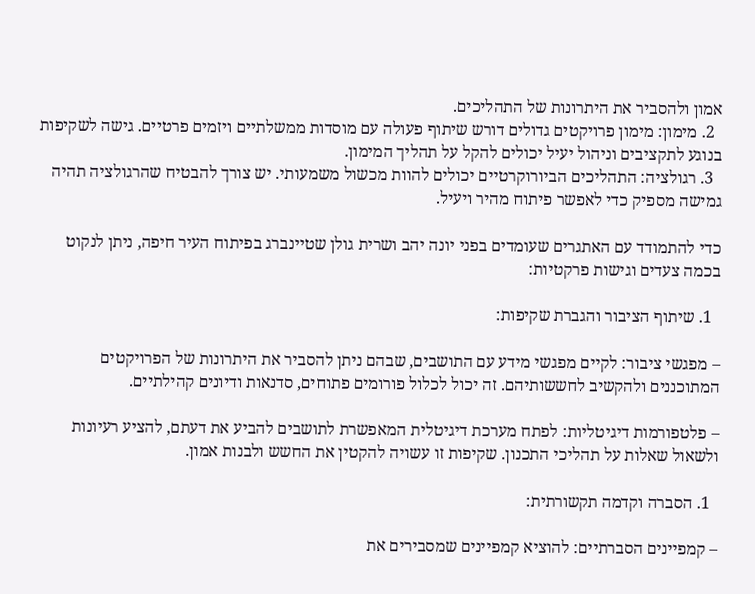אמון ולהסביר את היתרונות של התהליכים.
  2. מימון: מימון פרויקטים גדולים דורש שיתוף פעולה עם מוסדות ממשלתיים ויזמים פרטיים. גישה לשקיפות בנוגע לתקציבים וניהול יעיל יכולים להקל על תהליך המימון.
  3. רגולציה: התהליכים הביורוקרטיים יכולים להוות מכשול משמעותי. יש צורך להבטיח שהרגולציה תהיה גמישה מספיק כדי לאפשר פיתוח מהיר ויעיל.

כדי להתמודד עם האתגרים שעומדים בפני יונה יהב ושרית גולן שטיינברג בפיתוח העיר חיפה, ניתן לנקוט בכמה צעדים וגישות פרקטיות:

  1. שיתוף הציבור והגברת שקיפות:

– מפגשי ציבור: לקיים מפגשי מידע עם התושבים, שבהם ניתן להסביר את היתרונות של הפרויקטים המתוכננים ולהקשיב לחששותיהם. זה יכול לכלול פורומים פתוחים, סדנאות ודיונים קהילתיים.

– פלטפורמות דיגיטליות: לפתח מערכת דיגיטלית המאפשרת לתושבים להביע את דעתם, להציע רעיונות ולשאול שאלות על תהליכי התכנון. שקיפות זו עשויה להקטין את החשש ולבנות אמון.

  1. הסברה וקדמה תקשורתית:

– קמפיינים הסברתיים: להוציא קמפיינים שמסבירים את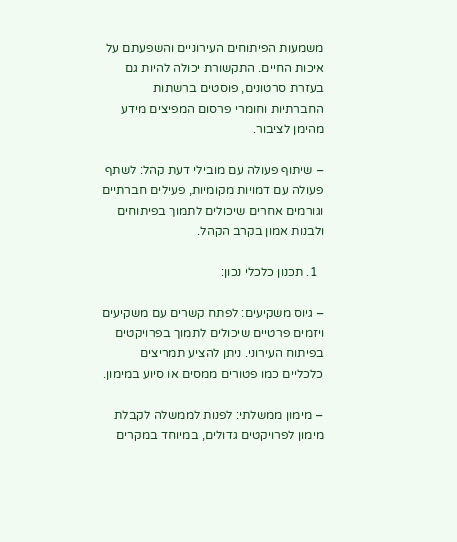משמעות הפיתוחים העירוניים והשפעתם על איכות החיים. התקשורת יכולה להיות גם בעזרת סרטונים, פוסטים ברשתות החברתיות וחומרי פרסום המפיצים מידע מהימן לציבור.

– שיתוף פעולה עם מובילי דעת קהל: לשתף פעולה עם דמויות מקומיות, פעילים חברתיים וגורמים אחרים שיכולים לתמוך בפיתוחים ולבנות אמון בקרב הקהל.

  1. תכנון כלכלי נכון:

– גיוס משקיעים: לפתח קשרים עם משקיעים ויזמים פרטיים שיכולים לתמוך בפרויקטים בפיתוח העירוני. ניתן להציע תמריצים כלכליים כמו פטורים ממסים או סיוע במימון.

– מימון ממשלתי: לפנות לממשלה לקבלת מימון לפרויקטים גדולים, במיוחד במקרים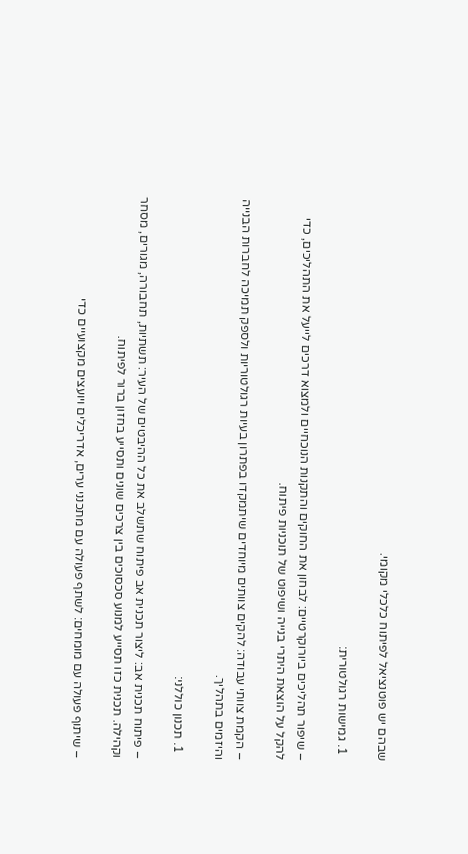שבהם יש פוטנציאל לפיתוח כלכלי מקומי.

  1. גמישות רגולטורית:

– שיפור תהליכים ביורוקרטיים: לבחון את החוקים והתקנות הנוכחיים ולמצוא דרכים לייעל את התהליכים, כדי להקל על הוצאת היתרי בנייה ושיפוט של תוכניות פיתוח.

– הקמת צוותי עבודה: להקים צוותים מיוחדים שיתמקדו בפתרון בעיות רגולטוריות ולספק תמיכה לחברות הבנייה והיזמים בתהליך.

  1. תכנון כוללני:

– פיתוח תכנית אב: ליצור תכנית אב פיתוח שתשלב את כל ההיבטים של העיר: תשתיות, תחבורה, מגורים, מסחר וקהילה. תכנית כזו תסייע למנוע סכסוכים בין צרכים שונים ותסייע בחזון ברור לפיתוח.

– שיתוף פעולה עם מומחים: לשתף פעולה עם מתכנני ערים, אדריכלים ויועצים מקצועיים כדי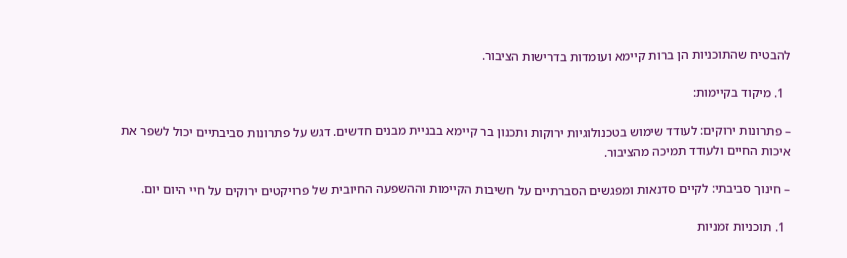להבטיח שהתוכניות הן ברות קיימא ועומדות בדרישות הציבור.

  1. מיקוד בקיימות:

– פתרונות ירוקים: לעודד שימוש בטכנולוגיות ירוקות ותכנון בר קיימא בבניית מבנים חדשים. דגש על פתרונות סביבתיים יכול לשפר את איכות החיים ולעודד תמיכה מהציבור.

– חינוך סביבתי: לקיים סדנאות ומפגשים הסברתיים על חשיבות הקיימות וההשפעה החיובית של פרויקטים ירוקים על חיי היום יום.

  1. תוכניות זמניות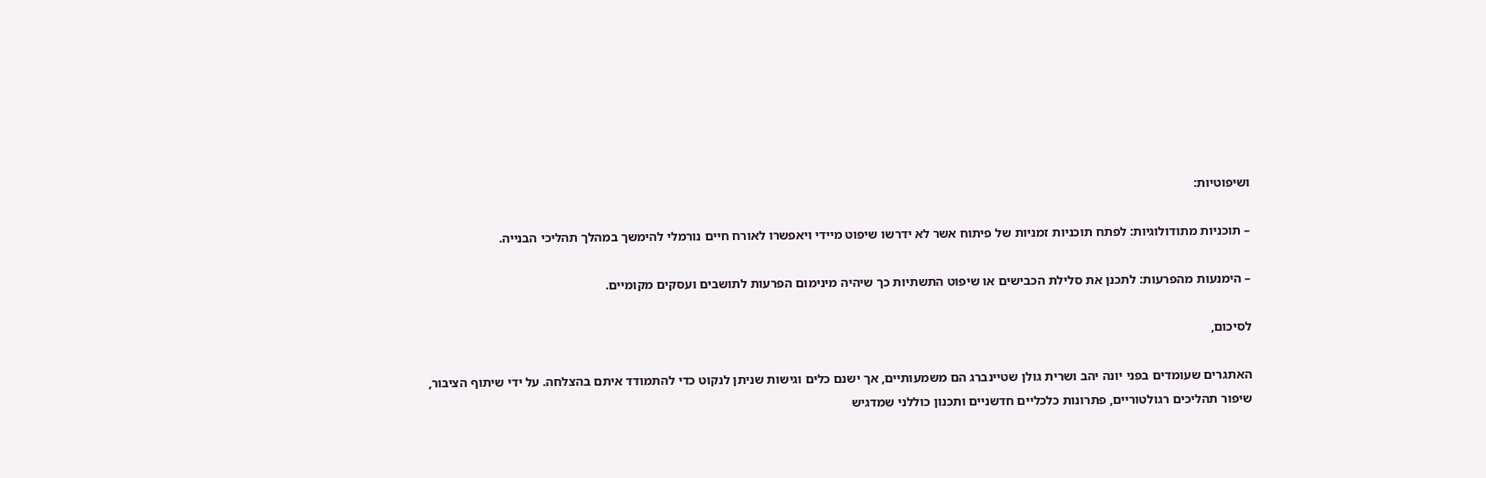ושיפוטיות:

– תוכניות מתודולוגיות: לפתח תוכניות זמניות של פיתוח אשר לא ידרשו שיפוט מיידי ויאפשרו לאורח חיים נורמלי להימשך במהלך תהליכי הבנייה.

– הימנעות מהפרעות: לתכנן את סלילת הכבישים או שיפוט התשתיות כך שיהיה מינימום הפרעות לתושבים ועסקים מקומיים.

לסיכום,

האתגרים שעומדים בפני יונה יהב ושרית גולן שטיינברג הם משמעותיים, אך ישנם כלים וגישות שניתן לנקוט כדי להתמודד איתם בהצלחה. על ידי שיתוף הציבור, שיפור תהליכים רגולטוריים, פתרונות כלכליים חדשניים ותכנון כוללני שמדגיש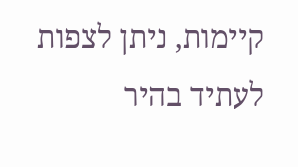קיימות, ניתן לצפות לעתיד בהיר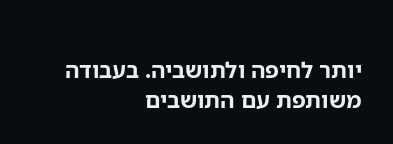יותר לחיפה ולתושביה. בעבודה משותפת עם התושבים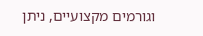וגורמים מקצועיים, ניתן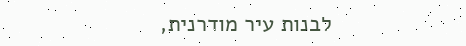לבנות עיר מודרנית,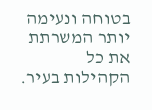בטוחה ונעימה יותר המשרתת את כל הקהילות בעיר.